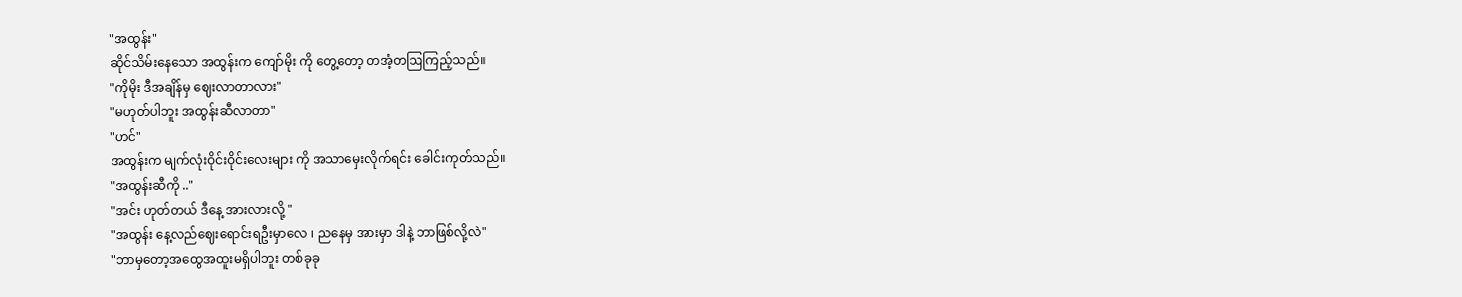"အထွန်း"
ဆိုင်သိမ်းနေသော အထွန်းက ကျော်မိုး ကို တွေ့တော့ တအံ့တဩကြည့်သည်။
"ကိုမိုး ဒီအချိန်မှ ဈေးလာတာလား"
"မဟုတ်ပါဘူး အထွန်းဆီလာတာ"
"ဟင်"
အထွန်းက မျက်လုံးဝိုင်းဝိုင်းလေးများ ကို အသာမှေးလိုက်ရင်း ခေါင်းကုတ်သည်။
"အထွန်းဆီကို .."
"အင်း ဟုတ်တယ် ဒီနေ့ အားလားလို့ "
"အထွန်း နေ့လည်ဈေးရောင်းရဦးမှာလေ ၊ ညနေမှ အားမှာ ဒါနဲ့ ဘာဖြစ်လို့လဲ"
"ဘာမှတော့အထွေအထူးမရှိပါဘူး တစ်ခုခု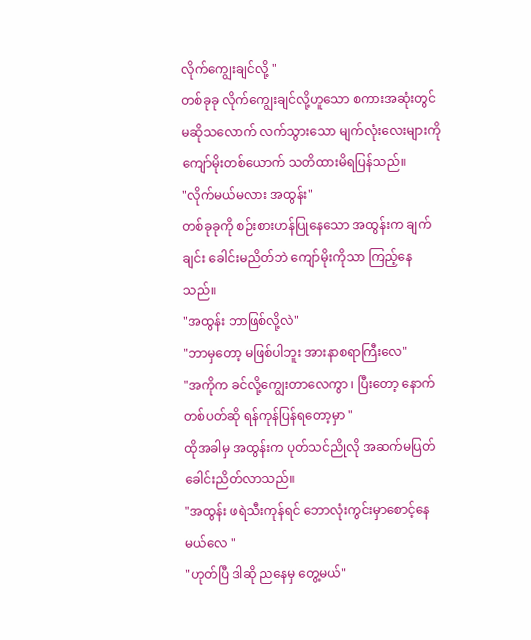လိုက်ကျွေးချင်လို့ "
တစ်ခုခု လိုက်ကျွေးချင်လို့ဟူသော စကားအဆုံးတွင် မဆိုသလောက် လက်သွားသော မျက်လုံးလေးများကို ကျော်မိုးတစ်ယောက် သတိထားမိရပြန်သည်။
"လိုက်မယ်မလား အထွန်း"
တစ်ခုခုကို စဉ်းစားဟန်ပြုနေသော အထွန်းက ချက်ချင်း ခေါင်းမညိတ်ဘဲ ကျော်မိုးကိုသာ ကြည့်နေသည်။
"အထွန်း ဘာဖြစ်လို့လဲ"
"ဘာမှတော့ မဖြစ်ပါဘူး အားနာစရာကြီးလေ"
"အကိုက ခင်လို့ကျွေးတာလေကွာ ၊ ပြီးတော့ နောက်တစ်ပတ်ဆို ရန်ကုန်ပြန်ရတော့မှာ "
ထိုအခါမှ အထွန်းက ပုတ်သင်ညိုလို အဆက်မပြတ် ခေါင်းညိတ်လာသည်။
"အထွန်း ဖရဲသီးကုန်ရင် ဘောလုံးကွင်းမှာစောင့်နေမယ်လေ "
"ဟုတ်ပြီ ဒါဆို ညနေမှ တွေ့မယ်"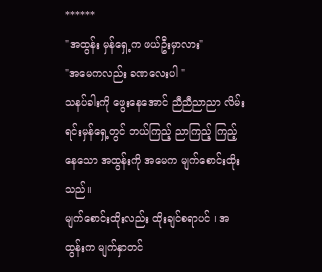******
"အထွန်း မှန်ရှေ့က ဖယ်ဦးမှာလား"
"အမေကလည်း ခဏလေးပါ "
သနပ်ခါးကို ဖွေးနေအောင် ညီညီညာညာ လိမ်းရင်းမှန်ရှေ့တွင် ဘယ်ကြည့် ညာကြည့် ကြည့်နေသော အထွန်းကို အမေက မျက်စောင်းထိုးသည်။
မျက်စောင်းထိုးလည်း ထိုးချင်စရာပင် ၊ အထွန်းက မျက်နှာတင်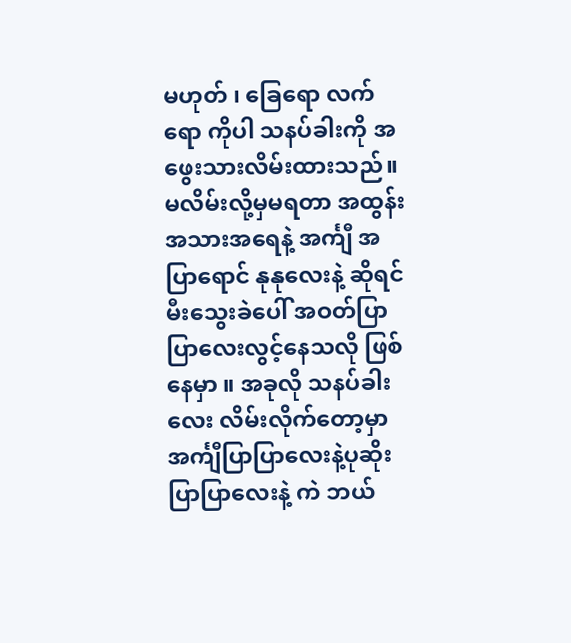မဟုတ် ၊ ခြေရော လက်ရော ကိုပါ သနပ်ခါးကို အဖွေးသားလိမ်းထားသည်။
မလိမ်းလို့မှမရတာ အထွန်းအသားအရေနဲ့ အင်္ကျီ အပြာရောင် နုနုလေးနဲ့ ဆိုရင် မီးသွေးခဲပေါ် အဝတ်ပြာပြာလေးလွင့်နေသလို ဖြစ်နေမှာ ။ အခုလို သနပ်ခါးလေး လိမ်းလိုက်တော့မှာ အင်္ကျီပြာပြာလေးနဲ့ပုဆိုးပြာပြာလေးနဲ့ ကဲ ဘယ်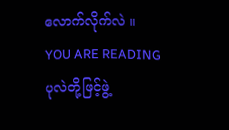လောက်လိုက်လဲ ။
YOU ARE READING
ပုလဲတို့ဖြင့်ဖွဲ့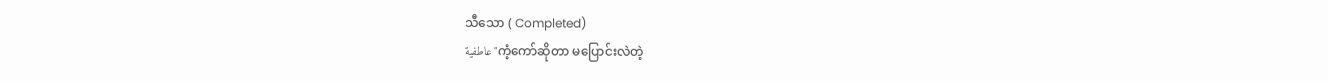သီသော ( Completed)
عاطفية"ကံ့ကော်ဆိုတာ မပြောင်းလဲတဲ့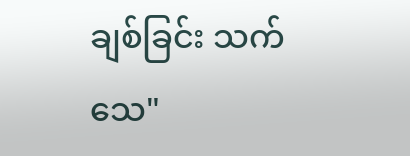ချစ်ခြင်း သက်သေ"